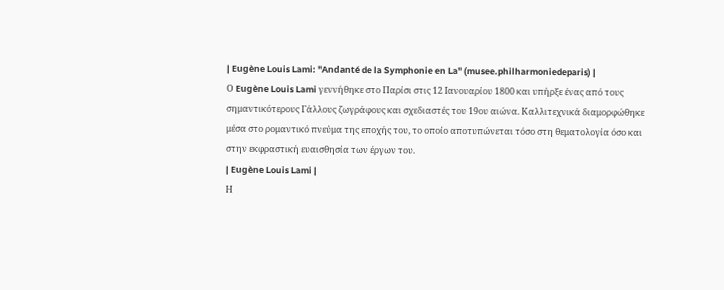| Eugène Louis Lami: "Andanté de la Symphonie en La" (musee.philharmoniedeparis) |
Ο Eugène Louis Lami γεννήθηκε στο Παρίσι στις 12 Ιανουαρίου 1800 και υπήρξε ένας από τους σημαντικότερους Γάλλους ζωγράφους και σχεδιαστές του 19ου αιώνα. Καλλιτεχνικά διαμορφώθηκε μέσα στο ρομαντικό πνεύμα της εποχής του, το οποίο αποτυπώνεται τόσο στη θεματολογία όσο και στην εκφραστική ευαισθησία των έργων του.
| Eugène Louis Lami |
Η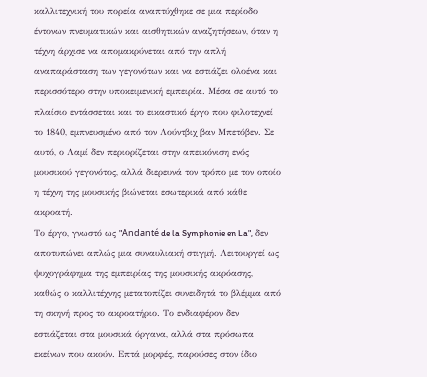καλλιτεχνική του πορεία αναπτύχθηκε σε μια περίοδο έντονων πνευματικών και αισθητικών αναζητήσεων, όταν η τέχνη άρχισε να απομακρύνεται από την απλή αναπαράσταση των γεγονότων και να εστιάζει ολοένα και περισσότερο στην υποκειμενική εμπειρία. Μέσα σε αυτό το πλαίσιο εντάσσεται και το εικαστικό έργο που φιλοτεχνεί το 1840, εμπνευσμένο από τον Λούντβιχ βαν Μπετόβεν. Σε αυτό, ο Λαμί δεν περιορίζεται στην απεικόνιση ενός μουσικού γεγονότος, αλλά διερευνά τον τρόπο με τον οποίο η τέχνη της μουσικής βιώνεται εσωτερικά από κάθε ακροατή.
Το έργο, γνωστό ως "Andanté de la Symphonie en La", δεν αποτυπώνει απλώς μια συναυλιακή στιγμή. Λειτουργεί ως ψυχογράφημα της εμπειρίας της μουσικής ακρόασης, καθώς ο καλλιτέχνης μετατοπίζει συνειδητά το βλέμμα από τη σκηνή προς το ακροατήριο. Το ενδιαφέρον δεν εστιάζεται στα μουσικά όργανα, αλλά στα πρόσωπα εκείνων που ακούν. Επτά μορφές, παρούσες στον ίδιο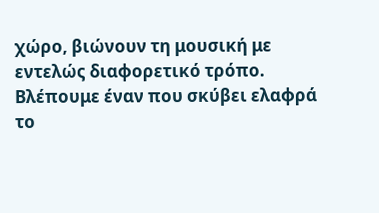χώρο, βιώνουν τη μουσική με εντελώς διαφορετικό τρόπο. Βλέπουμε έναν που σκύβει ελαφρά το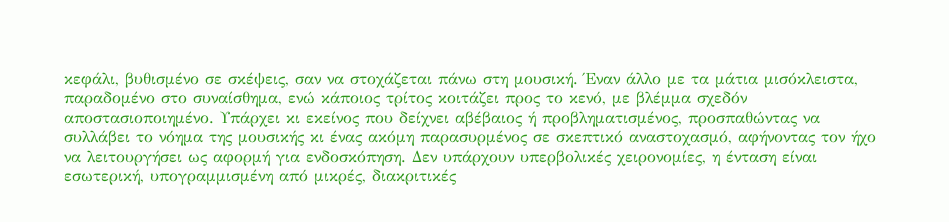κεφάλι, βυθισμένο σε σκέψεις, σαν να στοχάζεται πάνω στη μουσική. Έναν άλλο με τα μάτια μισόκλειστα, παραδομένο στο συναίσθημα, ενώ κάποιος τρίτος κοιτάζει προς το κενό, με βλέμμα σχεδόν αποστασιοποιημένο. Υπάρχει κι εκείνος που δείχνει αβέβαιος ή προβληματισμένος, προσπαθώντας να συλλάβει το νόημα της μουσικής κι ένας ακόμη παρασυρμένος σε σκεπτικό αναστοχασμό, αφήνοντας τον ήχο να λειτουργήσει ως αφορμή για ενδοσκόπηση. Δεν υπάρχουν υπερβολικές χειρονομίες, η ένταση είναι εσωτερική, υπογραμμισμένη από μικρές, διακριτικές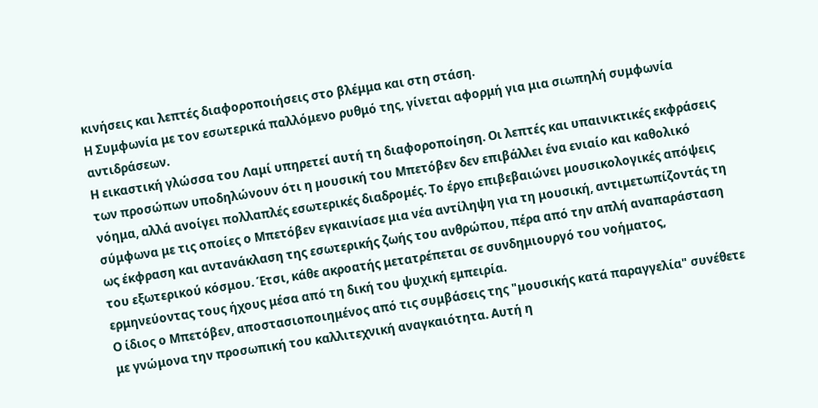κινήσεις και λεπτές διαφοροποιήσεις στο βλέμμα και στη στάση.
Η Συμφωνία με τον εσωτερικά παλλόμενο ρυθμό της, γίνεται αφορμή για μια σιωπηλή συμφωνία αντιδράσεων.
Η εικαστική γλώσσα του Λαμί υπηρετεί αυτή τη διαφοροποίηση. Οι λεπτές και υπαινικτικές εκφράσεις των προσώπων υποδηλώνουν ότι η μουσική του Μπετόβεν δεν επιβάλλει ένα ενιαίο και καθολικό νόημα, αλλά ανοίγει πολλαπλές εσωτερικές διαδρομές. Το έργο επιβεβαιώνει μουσικολογικές απόψεις σύμφωνα με τις οποίες ο Μπετόβεν εγκαινίασε μια νέα αντίληψη για τη μουσική, αντιμετωπίζοντάς τη ως έκφραση και αντανάκλαση της εσωτερικής ζωής του ανθρώπου, πέρα από την απλή αναπαράσταση του εξωτερικού κόσμου. Έτσι, κάθε ακροατής μετατρέπεται σε συνδημιουργό του νοήματος, ερμηνεύοντας τους ήχους μέσα από τη δική του ψυχική εμπειρία.
Ο ίδιος ο Μπετόβεν, αποστασιοποιημένος από τις συμβάσεις της "μουσικής κατά παραγγελία" συνέθετε με γνώμονα την προσωπική του καλλιτεχνική αναγκαιότητα. Αυτή η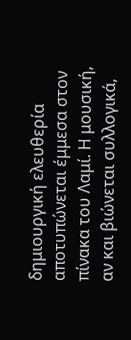δημιουργική ελευθερία αποτυπώνεται έμμεσα στον πίνακα του Λαμί. Η μουσική, αν και βιώνεται συλλογικά,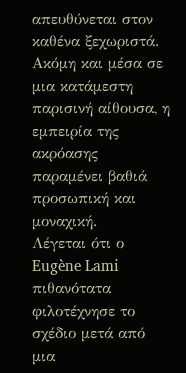απευθύνεται στον καθένα ξεχωριστά. Ακόμη και μέσα σε μια κατάμεστη παρισινή αίθουσα, η εμπειρία της ακρόασης παραμένει βαθιά προσωπική και μοναχική.
Λέγεται ότι ο Eugène Lami πιθανότατα φιλοτέχνησε το σχέδιο μετά από μια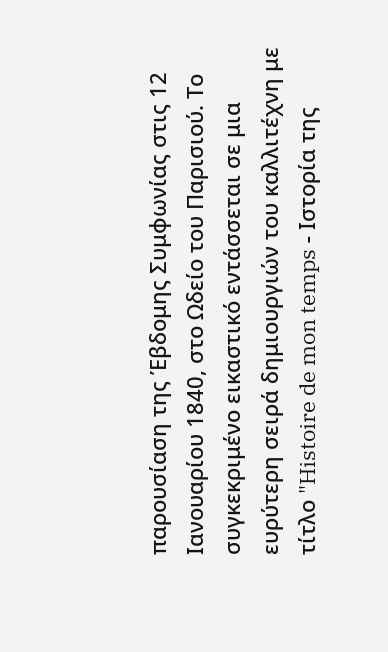παρουσίαση της Έβδομης Συμφωνίας στις 12 Ιανουαρίου 1840, στο Ωδείο του Παρισιού. Το συγκεκριμένο εικαστικό εντάσσεται σε μια ευρύτερη σειρά δημιουργιών του καλλιτέχνη με τίτλο "Histoire de mon temps - Ιστορία της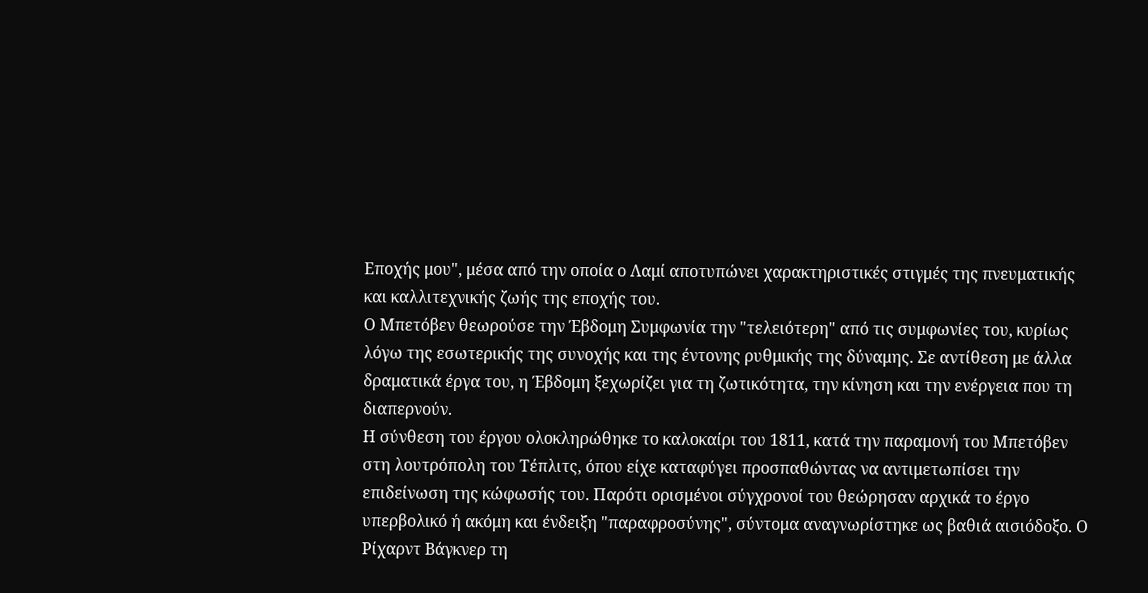Εποχής μου", μέσα από την οποία ο Λαμί αποτυπώνει χαρακτηριστικές στιγμές της πνευματικής και καλλιτεχνικής ζωής της εποχής του.
Ο Μπετόβεν θεωρούσε την Έβδομη Συμφωνία την "τελειότερη" από τις συμφωνίες του, κυρίως λόγω της εσωτερικής της συνοχής και της έντονης ρυθμικής της δύναμης. Σε αντίθεση με άλλα δραματικά έργα του, η Έβδομη ξεχωρίζει για τη ζωτικότητα, την κίνηση και την ενέργεια που τη διαπερνούν.
Η σύνθεση του έργου ολοκληρώθηκε το καλοκαίρι του 1811, κατά την παραμονή του Μπετόβεν στη λουτρόπολη του Τέπλιτς, όπου είχε καταφύγει προσπαθώντας να αντιμετωπίσει την επιδείνωση της κώφωσής του. Παρότι ορισμένοι σύγχρονοί του θεώρησαν αρχικά το έργο υπερβολικό ή ακόμη και ένδειξη "παραφροσύνης", σύντομα αναγνωρίστηκε ως βαθιά αισιόδοξο. Ο Ρίχαρντ Βάγκνερ τη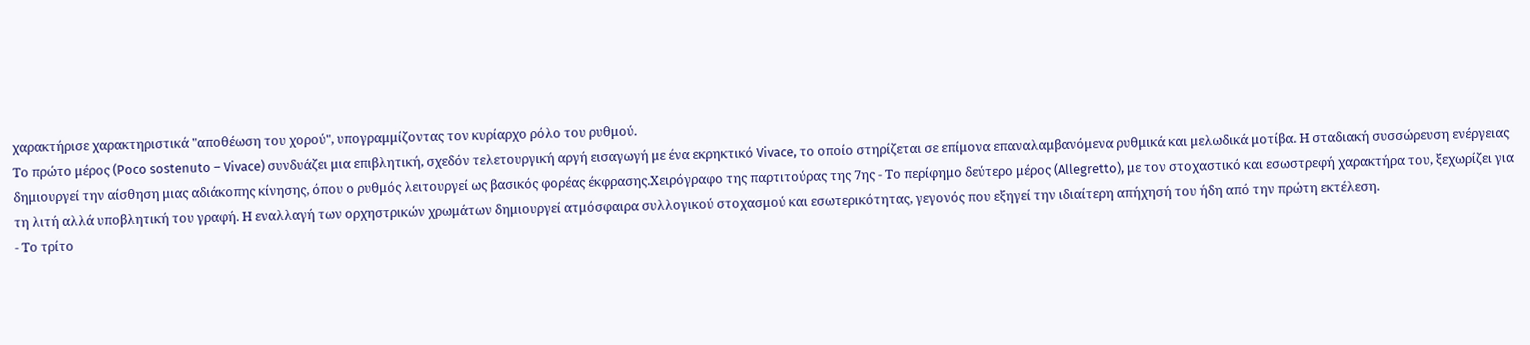χαρακτήρισε χαρακτηριστικά "αποθέωση του χορού", υπογραμμίζοντας τον κυρίαρχο ρόλο του ρυθμού.
Το πρώτο μέρος (Poco sostenuto – Vivace) συνδυάζει μια επιβλητική, σχεδόν τελετουργική αργή εισαγωγή με ένα εκρηκτικό Vivace, το οποίο στηρίζεται σε επίμονα επαναλαμβανόμενα ρυθμικά και μελωδικά μοτίβα. Η σταδιακή συσσώρευση ενέργειας δημιουργεί την αίσθηση μιας αδιάκοπης κίνησης, όπου ο ρυθμός λειτουργεί ως βασικός φορέας έκφρασης.Xειρόγραφο της παρτιτούρας της 7ης - Το περίφημο δεύτερο μέρος (Allegretto), με τον στοχαστικό και εσωστρεφή χαρακτήρα του, ξεχωρίζει για τη λιτή αλλά υποβλητική του γραφή. Η εναλλαγή των ορχηστρικών χρωμάτων δημιουργεί ατμόσφαιρα συλλογικού στοχασμού και εσωτερικότητας, γεγονός που εξηγεί την ιδιαίτερη απήχησή του ήδη από την πρώτη εκτέλεση.
- Το τρίτο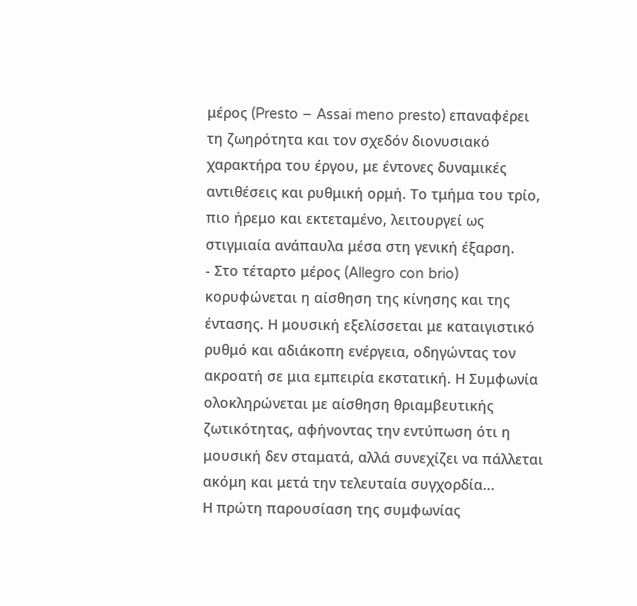μέρος (Presto – Assai meno presto) επαναφέρει τη ζωηρότητα και τον σχεδόν διονυσιακό χαρακτήρα του έργου, με έντονες δυναμικές αντιθέσεις και ρυθμική ορμή. Το τμήμα του τρίο, πιο ήρεμο και εκτεταμένο, λειτουργεί ως στιγμιαία ανάπαυλα μέσα στη γενική έξαρση.
- Στο τέταρτο μέρος (Allegro con brio) κορυφώνεται η αίσθηση της κίνησης και της έντασης. Η μουσική εξελίσσεται με καταιγιστικό ρυθμό και αδιάκοπη ενέργεια, οδηγώντας τον ακροατή σε μια εμπειρία εκστατική. Η Συμφωνία ολοκληρώνεται με αίσθηση θριαμβευτικής ζωτικότητας, αφήνοντας την εντύπωση ότι η μουσική δεν σταματά, αλλά συνεχίζει να πάλλεται ακόμη και μετά την τελευταία συγχορδία...
Η πρώτη παρουσίαση της συμφωνίας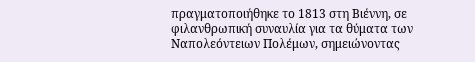πραγματοποιήθηκε το 1813 στη Βιέννη, σε φιλανθρωπική συναυλία για τα θύματα των Ναπολεόντειων Πολέμων, σημειώνοντας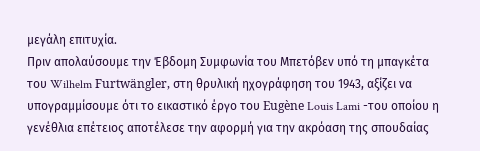μεγάλη επιτυχία.
Πριν απολαύσουμε την Έβδομη Συμφωνία του Μπετόβεν υπό τη μπαγκέτα του Wilhelm Furtwängler, στη θρυλική ηχογράφηση του 1943, αξίζει να υπογραμμίσουμε ότι το εικαστικό έργο του Eugène Louis Lami -του οποίου η γενέθλια επέτειος αποτέλεσε την αφορμή για την ακρόαση της σπουδαίας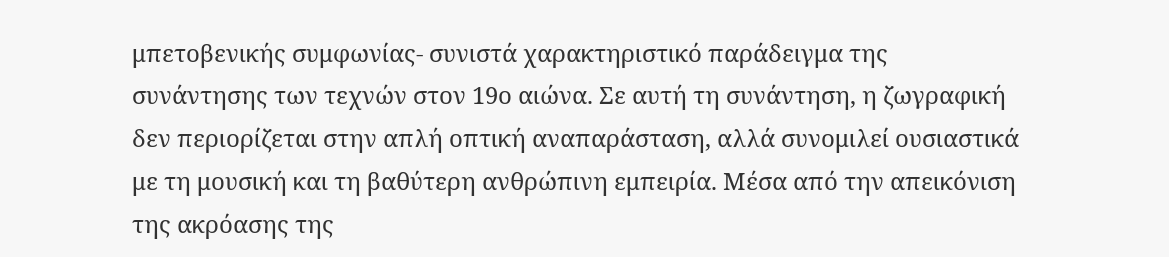μπετοβενικής συμφωνίας- συνιστά χαρακτηριστικό παράδειγμα της συνάντησης των τεχνών στον 19ο αιώνα. Σε αυτή τη συνάντηση, η ζωγραφική δεν περιορίζεται στην απλή οπτική αναπαράσταση, αλλά συνομιλεί ουσιαστικά με τη μουσική και τη βαθύτερη ανθρώπινη εμπειρία. Μέσα από την απεικόνιση της ακρόασης της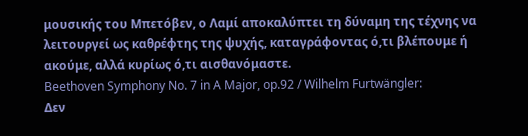μουσικής του Μπετόβεν, ο Λαμί αποκαλύπτει τη δύναμη της τέχνης να λειτουργεί ως καθρέφτης της ψυχής, καταγράφοντας ό,τι βλέπουμε ή ακούμε, αλλά κυρίως ό,τι αισθανόμαστε.
Beethoven Symphony No. 7 in A Major, op.92 / Wilhelm Furtwängler:
Δεν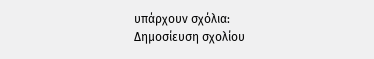υπάρχουν σχόλια:
Δημοσίευση σχολίου